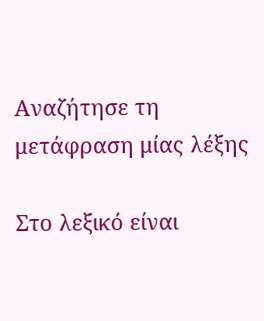Αναζήτησε τη μετάφραση μίας λέξης

Στο λεξικό είναι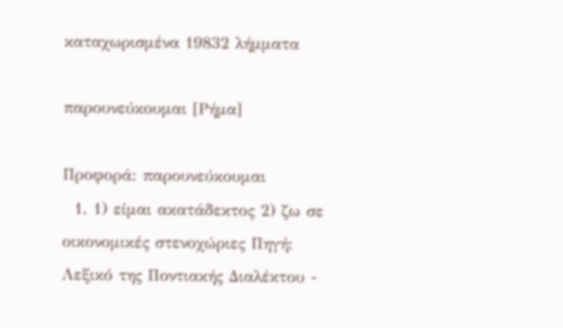καταχωρισμένα 19832 λήμματα

παρουνεύκουμαι [Ρήμα]

Προφορά: παρουνεύκουμαι
  1. 1) είμαι ακατάδεκτος 2) ζω σε οικονομικές στενοχώριες Πηγή: Λεξικό της Ποντιακής Διαλέκτου -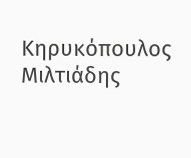Κηρυκόπουλος Μιλτιάδης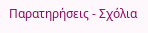Παρατηρήσεις - Σχόλια